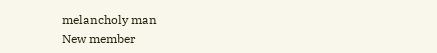melancholy man
New member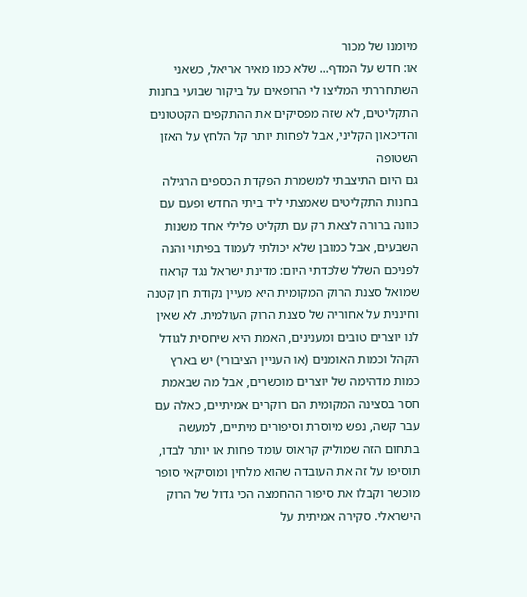מיומנו של מכור
או: חדש על המדף... שלא כמו מאיר אריאל, כשאני השתחררתי המליצו לי הרופאים על ביקור שבועי בחנות התקליטים, לא שזה מפסיקים את ההתקפים הקטטונים והדיכאון הקליני, אבל לפחות יותר קל הלחץ על האזן השטופה
גם היום התיצבתי למשמרת הפקדת הכספים הרגילה בחנות התקליטים שאמצתי ליד ביתי החדש ופעם עם כוונה ברורה לצאת רק עם תקליט פלילי אחד משנות השבעים, אבל כמובן שלא יכולתי לעמוד בפיתוי והנה לפניכם השלל שלכדתי היום: מדינת ישראל נגד קראוז שמואל סצנת הרוק המקומית היא מעיין נקודת חן קטנה וחיננית על אחוריה של סצנת הרוק העולמית. לא שאין לנו יוצרים טובים ומענינים, האמת היא שיחסית לגודל הקהל וכמות האומנים (או העניין הציבורי) יש בארץ כמות מדהימה של יוצרים מוכשרים, אבל מה שבאמת חסר בסצינה המקומית הם רוקרים אמיתיים, כאלה עם עבר קשה, נפש מיוסרת וסיפורים מיתיים, למעשה בתחום הזה שמוליק קראוס עומד פחות או יותר לבדו, תוסיפו על זה את העובדה שהוא מלחין ומוסיקאי סופר מוכשר וקבלו את סיפור ההחמצה הכי גדול של הרוק הישראלי. סקירה אמיתית על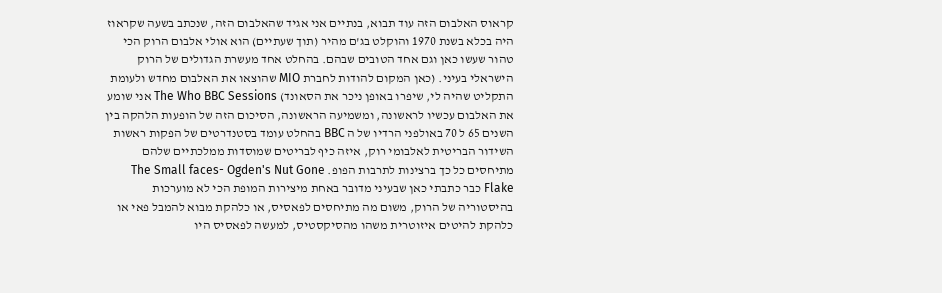קראוס האלבום הזה עוד תבוא, בנתיים אני אגיד שהאלבום הזה, שנכתב בשעה שקראוז היה בכלא בשנת 1970 והוקלט בג'ם מהיר (תוך שעתיים) הוא אולי אלבום הרוק הכי טהור שעשו כאן וגם אחד הטובים שבהם. בהחלט אחד מעשרת הגדולים של הרוק הישראלי בעיני. (כאן המקום להודות לחברת MIO שהוצאו את האלבום מחדש ולעומת התקליט שהיה לי, שיפרו באופן ניכר את הסאונד) The Who BBC Sessions אני שומע את האלבום עכשיו לראשונה, ומשמיעה הראשונה, הסיכום הזה של הופעות הלהקה בין השנים 65 ל 70 באולפני הרדיו של ה BBC בהחלט עומד בסטנדרטים של הפקות ראשות השידור הבריטית לאלבומי רוק, איזה כיף לבריטים שמוסדות ממלכתיים שלהם מתיחסים כל כך ברצינות לתרבות הפופ. The Small faces- Ogden's Nut Gone Flake כבר כתבתי כאן שבעיני מדובר באחת מיצירות המופת הכי לא מוערכות בהיסטוריה של הרוק, משום מה מתיחסים לפאסיס, או כלהקת מבוא להמבל פאי או כלהקת להיטים איזוטרית משהו מהסיקסטיס, למעשה לפאסיס היו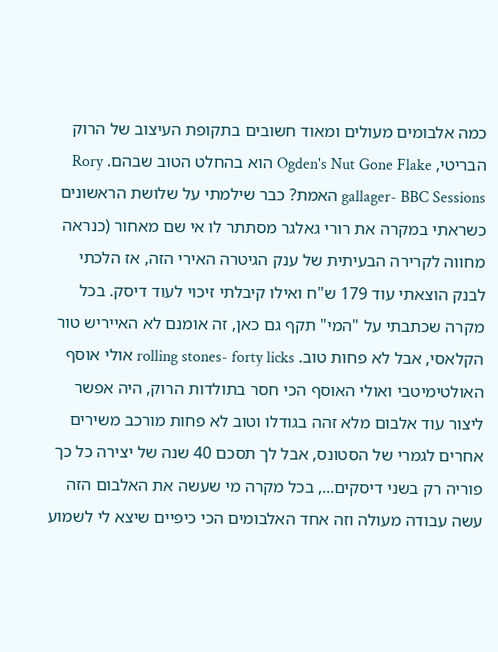כמה אלבומים מעולים ומאוד חשובים בתקופת העיצוב של הרוק הבריטי, Ogden's Nut Gone Flake הוא בהחלט הטוב שבהם. Rory gallager- BBC Sessions האמת? כבר שילמתי על שלושת הראשונים כשראתי במקרה את רורי גאלגר מסתתר לו אי שם מאחור (כנראה מחווה לקרירה הבעיתית של ענק הגיטרה האירי הזה, אז הלכתי לבנק הוצאתי עוד 179 ש"ח ואילו קיבלתי זיכוי לעוד דיסק. בכל מקרה שכתבתי על "המי" תקף גם כאן, זה אומנם לא האייריש טור הקלאסי, אבל לא פחות טוב. rolling stones- forty licks אולי אוסף האולטימיטבי ואולי האוסף הכי חסר בתולדות הרוק, היה אפשר ליצור עוד אלבום מלא זהה בגודלו וטוב לא פחות מורכב משירים אחרים לגמרי של הסטונס, אבל לך תסכם 40 שנה של יצירה כל כך פוריה רק בשני דיסקים..., בכל מקרה מי שעשה את האלבום הזה עשה עבודה מעולה וזה אחד האלבומים הכי כיפיים שיצא לי לשמוע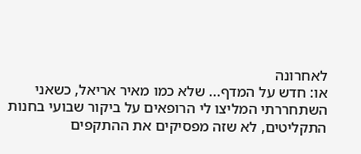לאחרונה
או: חדש על המדף... שלא כמו מאיר אריאל, כשאני השתחררתי המליצו לי הרופאים על ביקור שבועי בחנות התקליטים, לא שזה מפסיקים את ההתקפים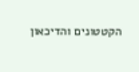הקטטונים והדיכאון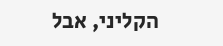הקליני, אבל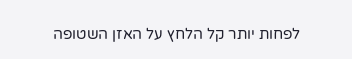לפחות יותר קל הלחץ על האזן השטופה